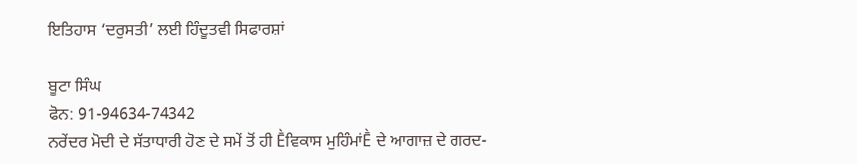ਇਤਿਹਾਸ ‘ਦਰੁਸਤੀ’ ਲਈ ਹਿੰਦੂਤਵੀ ਸਿਫਾਰਸ਼ਾਂ

ਬੂਟਾ ਸਿੰਘ
ਫੋਨ: 91-94634-74342
ਨਰੇਂਦਰ ਮੋਦੀ ਦੇ ਸੱਤਾਧਾਰੀ ਹੋਣ ਦੇ ਸਮੇਂ ਤੋਂ ਹੀ Ḕਵਿਕਾਸ ਮੁਹਿੰਮਾਂḔ ਦੇ ਆਗਾਜ਼ ਦੇ ਗਰਦ-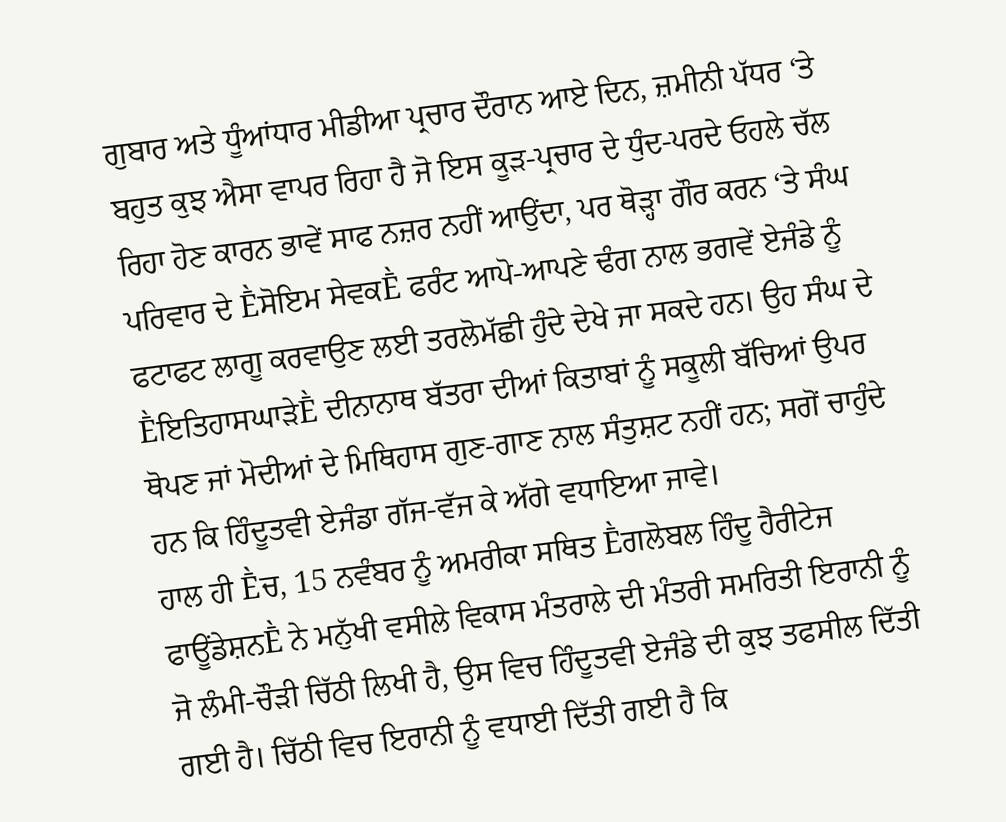ਗੁਬਾਰ ਅਤੇ ਧੂੰਆਂਧਾਰ ਮੀਡੀਆ ਪ੍ਰਚਾਰ ਦੌਰਾਨ ਆਏ ਦਿਨ, ਜ਼ਮੀਨੀ ਪੱਧਰ ‘ਤੇ ਬਹੁਤ ਕੁਝ ਐਸਾ ਵਾਪਰ ਰਿਹਾ ਹੈ ਜੋ ਇਸ ਕੂੜ-ਪ੍ਰਚਾਰ ਦੇ ਧੁੰਦ-ਪਰਦੇ ਓਹਲੇ ਚੱਲ ਰਿਹਾ ਹੋਣ ਕਾਰਨ ਭਾਵੇਂ ਸਾਫ ਨਜ਼ਰ ਨਹੀਂ ਆਉਂਦਾ, ਪਰ ਥੋੜ੍ਹਾ ਗੌਰ ਕਰਨ ‘ਤੇ ਸੰਘ ਪਰਿਵਾਰ ਦੇ Ḕਸੋਇਮ ਸੇਵਕḔ ਫਰੰਟ ਆਪੋ-ਆਪਣੇ ਢੰਗ ਨਾਲ ਭਗਵੇਂ ਏਜੰਡੇ ਨੂੰ ਫਟਾਫਟ ਲਾਗੂ ਕਰਵਾਉਣ ਲਈ ਤਰਲੋਮੱਛੀ ਹੁੰਦੇ ਦੇਖੇ ਜਾ ਸਕਦੇ ਹਨ। ਉਹ ਸੰਘ ਦੇ ḔਇਤਿਹਾਸਘਾੜੇḔ ਦੀਨਾਨਾਥ ਬੱਤਰਾ ਦੀਆਂ ਕਿਤਾਬਾਂ ਨੂੰ ਸਕੂਲੀ ਬੱਚਿਆਂ ਉਪਰ ਥੋਪਣ ਜਾਂ ਮੋਦੀਆਂ ਦੇ ਮਿਥਿਹਾਸ ਗੁਣ-ਗਾਣ ਨਾਲ ਸੰਤੁਸ਼ਟ ਨਹੀਂ ਹਨ; ਸਗੋਂ ਚਾਹੁੰਦੇ ਹਨ ਕਿ ਹਿੰਦੂਤਵੀ ਏਜੰਡਾ ਗੱਜ-ਵੱਜ ਕੇ ਅੱਗੇ ਵਧਾਇਆ ਜਾਵੇ।
ਹਾਲ ਹੀ Ḕਚ, 15 ਨਵੰਬਰ ਨੂੰ ਅਮਰੀਕਾ ਸਥਿਤ Ḕਗਲੋਬਲ ਹਿੰਦੂ ਹੈਰੀਟੇਜ ਫਾਊਂਡੇਸ਼ਨḔ ਨੇ ਮਨੁੱਖੀ ਵਸੀਲੇ ਵਿਕਾਸ ਮੰਤਰਾਲੇ ਦੀ ਮੰਤਰੀ ਸਮਰਿਤੀ ਇਰਾਨੀ ਨੂੰ ਜੋ ਲੰਮੀ-ਚੌੜੀ ਚਿੱਠੀ ਲਿਖੀ ਹੈ, ਉਸ ਵਿਚ ਹਿੰਦੂਤਵੀ ਏਜੰਡੇ ਦੀ ਕੁਝ ਤਫਸੀਲ ਦਿੱਤੀ ਗਈ ਹੈ। ਚਿੱਠੀ ਵਿਚ ਇਰਾਨੀ ਨੂੰ ਵਧਾਈ ਦਿੱਤੀ ਗਈ ਹੈ ਕਿ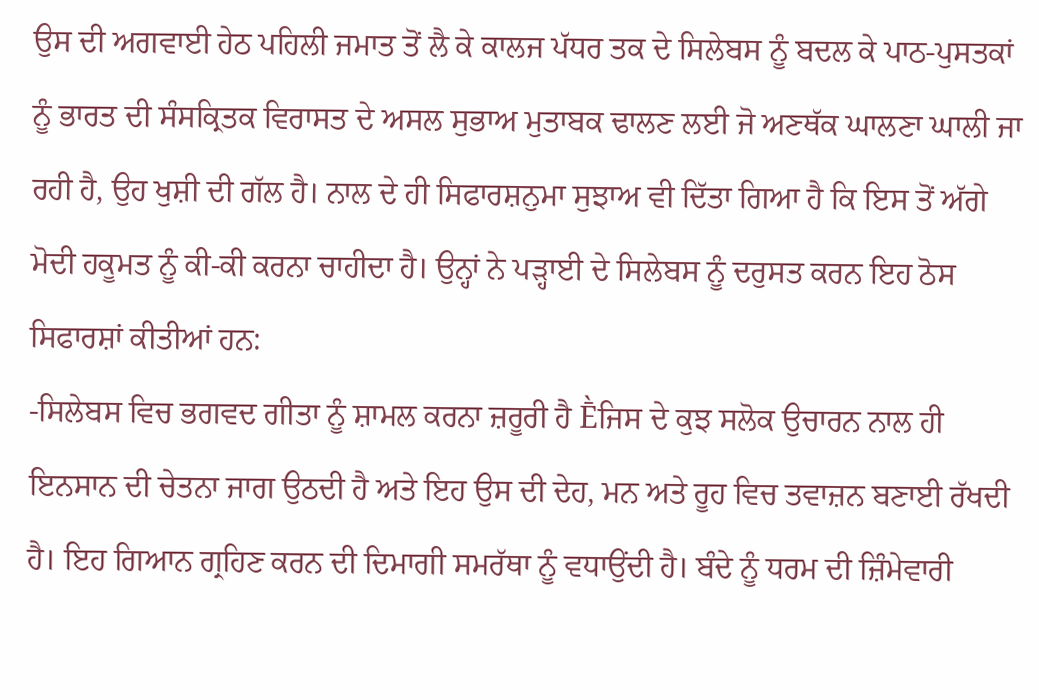ਉਸ ਦੀ ਅਗਵਾਈ ਹੇਠ ਪਹਿਲੀ ਜਮਾਤ ਤੋਂ ਲੈ ਕੇ ਕਾਲਜ ਪੱਧਰ ਤਕ ਦੇ ਸਿਲੇਬਸ ਨੂੰ ਬਦਲ ਕੇ ਪਾਠ-ਪੁਸਤਕਾਂ ਨੂੰ ਭਾਰਤ ਦੀ ਸੰਸਕ੍ਰਿਤਕ ਵਿਰਾਸਤ ਦੇ ਅਸਲ ਸੁਭਾਅ ਮੁਤਾਬਕ ਢਾਲਣ ਲਈ ਜੋ ਅਣਥੱਕ ਘਾਲਣਾ ਘਾਲੀ ਜਾ ਰਹੀ ਹੈ, ਉਹ ਖੁਸ਼ੀ ਦੀ ਗੱਲ ਹੈ। ਨਾਲ ਦੇ ਹੀ ਸਿਫਾਰਸ਼ਨੁਮਾ ਸੁਝਾਅ ਵੀ ਦਿੱਤਾ ਗਿਆ ਹੈ ਕਿ ਇਸ ਤੋਂ ਅੱਗੇ ਮੋਦੀ ਹਕੂਮਤ ਨੂੰ ਕੀ-ਕੀ ਕਰਨਾ ਚਾਹੀਦਾ ਹੈ। ਉਨ੍ਹਾਂ ਨੇ ਪੜ੍ਹਾਈ ਦੇ ਸਿਲੇਬਸ ਨੂੰ ਦਰੁਸਤ ਕਰਨ ਇਹ ਠੋਸ ਸਿਫਾਰਸ਼ਾਂ ਕੀਤੀਆਂ ਹਨ:
-ਸਿਲੇਬਸ ਵਿਚ ਭਗਵਦ ਗੀਤਾ ਨੂੰ ਸ਼ਾਮਲ ਕਰਨਾ ਜ਼ਰੂਰੀ ਹੈ Ḕਜਿਸ ਦੇ ਕੁਝ ਸਲੋਕ ਉਚਾਰਨ ਨਾਲ ਹੀ ਇਨਸਾਨ ਦੀ ਚੇਤਨਾ ਜਾਗ ਉਠਦੀ ਹੈ ਅਤੇ ਇਹ ਉਸ ਦੀ ਦੇਹ, ਮਨ ਅਤੇ ਰੂਹ ਵਿਚ ਤਵਾਜ਼ਨ ਬਣਾਈ ਰੱਖਦੀ ਹੈ। ਇਹ ਗਿਆਨ ਗ੍ਰਹਿਣ ਕਰਨ ਦੀ ਦਿਮਾਗੀ ਸਮਰੱਥਾ ਨੂੰ ਵਧਾਉਂਦੀ ਹੈ। ਬੰਦੇ ਨੂੰ ਧਰਮ ਦੀ ਜ਼ਿੰਮੇਵਾਰੀ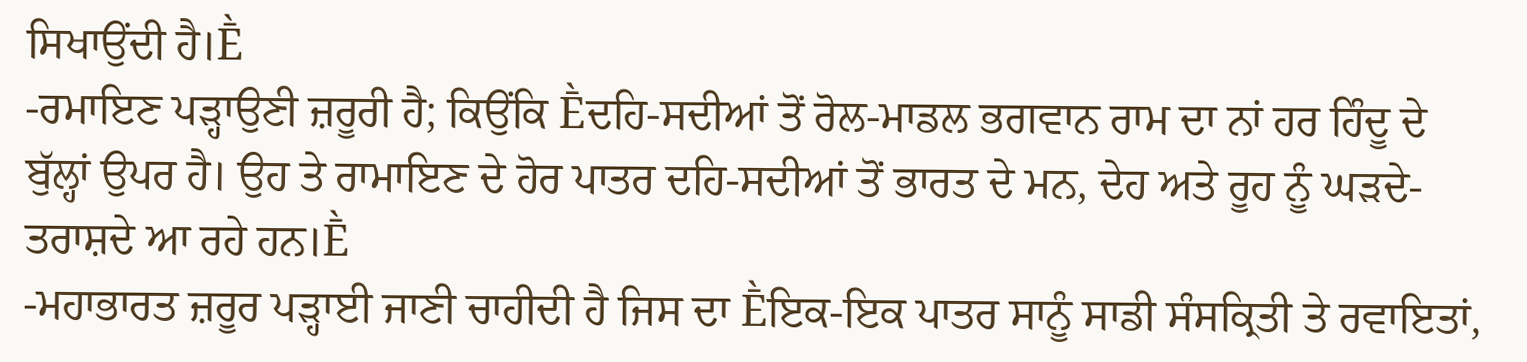ਸਿਖਾਉਂਦੀ ਹੈ।Ḕ
-ਰਮਾਇਣ ਪੜ੍ਹਾਉਣੀ ਜ਼ਰੂਰੀ ਹੈ; ਕਿਉਂਕਿ Ḕਦਹਿ-ਸਦੀਆਂ ਤੋਂ ਰੋਲ-ਮਾਡਲ ਭਗਵਾਨ ਰਾਮ ਦਾ ਨਾਂ ਹਰ ਹਿੰਦੂ ਦੇ ਬੁੱਲ੍ਹਾਂ ਉਪਰ ਹੈ। ਉਹ ਤੇ ਰਾਮਾਇਣ ਦੇ ਹੋਰ ਪਾਤਰ ਦਹਿ-ਸਦੀਆਂ ਤੋਂ ਭਾਰਤ ਦੇ ਮਨ, ਦੇਹ ਅਤੇ ਰੂਹ ਨੂੰ ਘੜਦੇ-ਤਰਾਸ਼ਦੇ ਆ ਰਹੇ ਹਨ।Ḕ
-ਮਹਾਭਾਰਤ ਜ਼ਰੂਰ ਪੜ੍ਹਾਈ ਜਾਣੀ ਚਾਹੀਦੀ ਹੈ ਜਿਸ ਦਾ Ḕਇਕ-ਇਕ ਪਾਤਰ ਸਾਨੂੰ ਸਾਡੀ ਸੰਸਕ੍ਰਿਤੀ ਤੇ ਰਵਾਇਤਾਂ,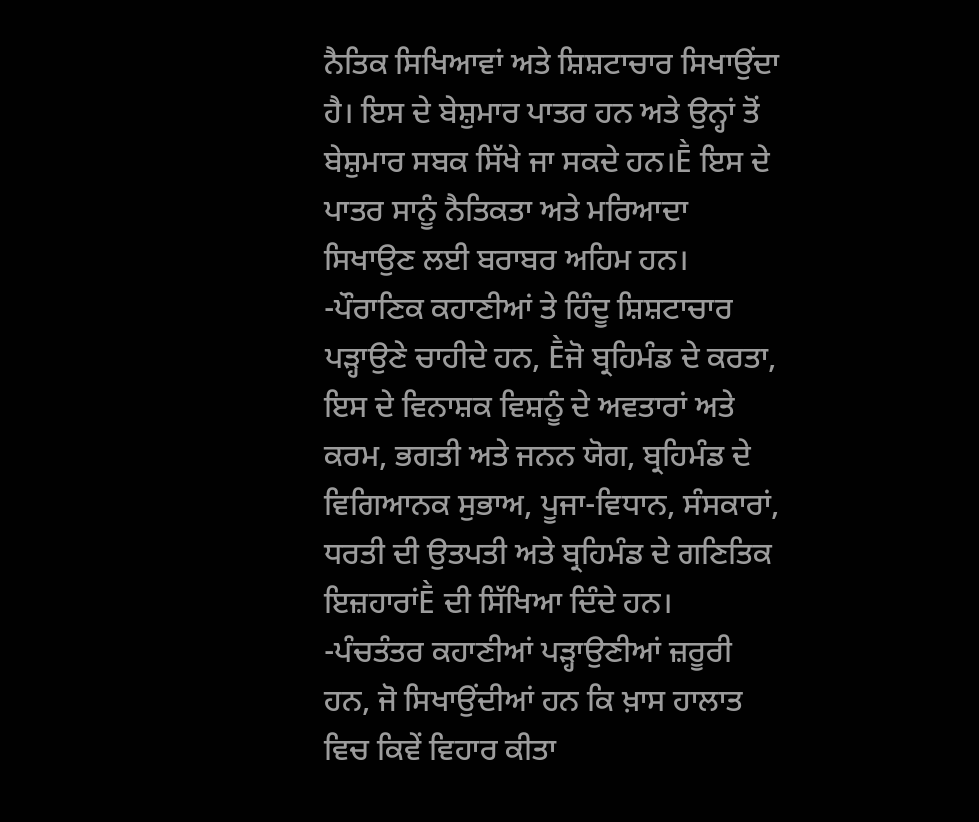ਨੈਤਿਕ ਸਿਖਿਆਵਾਂ ਅਤੇ ਸ਼ਿਸ਼ਟਾਚਾਰ ਸਿਖਾਉਂਦਾ ਹੈ। ਇਸ ਦੇ ਬੇਸ਼ੁਮਾਰ ਪਾਤਰ ਹਨ ਅਤੇ ਉਨ੍ਹਾਂ ਤੋਂ ਬੇਸ਼ੁਮਾਰ ਸਬਕ ਸਿੱਖੇ ਜਾ ਸਕਦੇ ਹਨ।Ḕ ਇਸ ਦੇ ਪਾਤਰ ਸਾਨੂੰ ਨੈਤਿਕਤਾ ਅਤੇ ਮਰਿਆਦਾ ਸਿਖਾਉਣ ਲਈ ਬਰਾਬਰ ਅਹਿਮ ਹਨ।
-ਪੌਰਾਣਿਕ ਕਹਾਣੀਆਂ ਤੇ ਹਿੰਦੂ ਸ਼ਿਸ਼ਟਾਚਾਰ ਪੜ੍ਹਾਉਣੇ ਚਾਹੀਦੇ ਹਨ, Ḕਜੋ ਬ੍ਰਹਿਮੰਡ ਦੇ ਕਰਤਾ, ਇਸ ਦੇ ਵਿਨਾਸ਼ਕ ਵਿਸ਼ਨੂੰ ਦੇ ਅਵਤਾਰਾਂ ਅਤੇ ਕਰਮ, ਭਗਤੀ ਅਤੇ ਜਨਨ ਯੋਗ, ਬ੍ਰਹਿਮੰਡ ਦੇ ਵਿਗਿਆਨਕ ਸੁਭਾਅ, ਪੂਜਾ-ਵਿਧਾਨ, ਸੰਸਕਾਰਾਂ, ਧਰਤੀ ਦੀ ਉਤਪਤੀ ਅਤੇ ਬ੍ਰਹਿਮੰਡ ਦੇ ਗਣਿਤਿਕ ਇਜ਼ਹਾਰਾਂḔ ਦੀ ਸਿੱਖਿਆ ਦਿੰਦੇ ਹਨ।
-ਪੰਚਤੰਤਰ ਕਹਾਣੀਆਂ ਪੜ੍ਹਾਉਣੀਆਂ ਜ਼ਰੂਰੀ ਹਨ, ਜੋ ਸਿਖਾਉਂਦੀਆਂ ਹਨ ਕਿ ਖ਼ਾਸ ਹਾਲਾਤ ਵਿਚ ਕਿਵੇਂ ਵਿਹਾਰ ਕੀਤਾ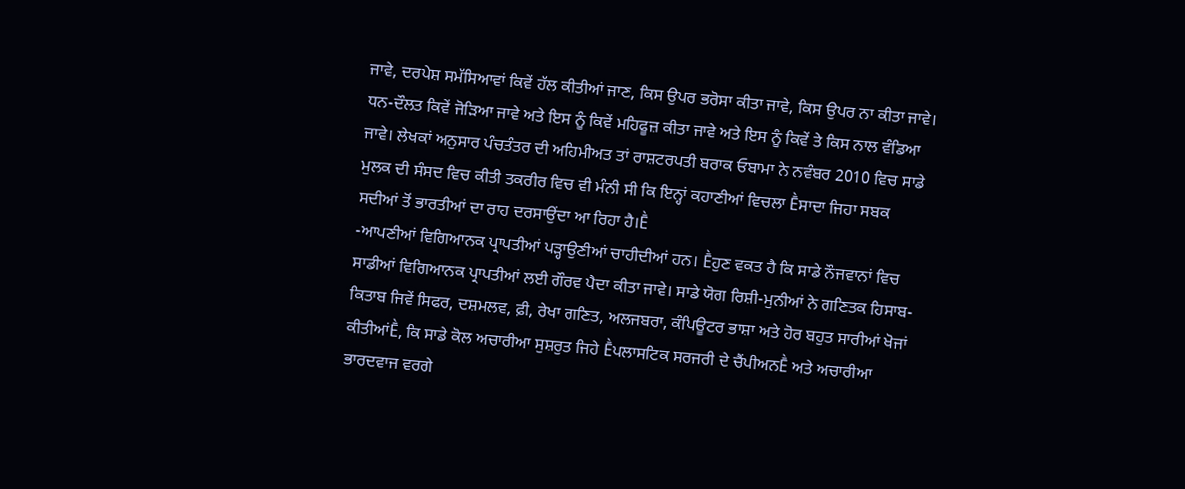ਜਾਵੇ, ਦਰਪੇਸ਼ ਸਮੱਸਿਆਵਾਂ ਕਿਵੇਂ ਹੱਲ ਕੀਤੀਆਂ ਜਾਣ, ਕਿਸ ਉਪਰ ਭਰੋਸਾ ਕੀਤਾ ਜਾਵੇ, ਕਿਸ ਉਪਰ ਨਾ ਕੀਤਾ ਜਾਵੇ। ਧਨ-ਦੌਲਤ ਕਿਵੇਂ ਜੋੜਿਆ ਜਾਵੇ ਅਤੇ ਇਸ ਨੂੰ ਕਿਵੇਂ ਮਹਿਫੂਜ਼ ਕੀਤਾ ਜਾਵੇ ਅਤੇ ਇਸ ਨੂੰ ਕਿਵੇਂ ਤੇ ਕਿਸ ਨਾਲ ਵੰਡਿਆ ਜਾਵੇ। ਲੇਖਕਾਂ ਅਨੁਸਾਰ ਪੰਚਤੰਤਰ ਦੀ ਅਹਿਮੀਅਤ ਤਾਂ ਰਾਸ਼ਟਰਪਤੀ ਬਰਾਕ ਓਬਾਮਾ ਨੇ ਨਵੰਬਰ 2010 ਵਿਚ ਸਾਡੇ ਮੁਲਕ ਦੀ ਸੰਸਦ ਵਿਚ ਕੀਤੀ ਤਕਰੀਰ ਵਿਚ ਵੀ ਮੰਨੀ ਸੀ ਕਿ ਇਨ੍ਹਾਂ ਕਹਾਣੀਆਂ ਵਿਚਲਾ Ḕਸਾਦਾ ਜਿਹਾ ਸਬਕ ਸਦੀਆਂ ਤੋਂ ਭਾਰਤੀਆਂ ਦਾ ਰਾਹ ਦਰਸਾਉਂਦਾ ਆ ਰਿਹਾ ਹੈ।Ḕ
-ਆਪਣੀਆਂ ਵਿਗਿਆਨਕ ਪ੍ਰਾਪਤੀਆਂ ਪੜ੍ਹਾਉਣੀਆਂ ਚਾਹੀਦੀਆਂ ਹਨ। Ḕਹੁਣ ਵਕਤ ਹੈ ਕਿ ਸਾਡੇ ਨੌਜਵਾਨਾਂ ਵਿਚ ਸਾਡੀਆਂ ਵਿਗਿਆਨਕ ਪ੍ਰਾਪਤੀਆਂ ਲਈ ਗੌਰਵ ਪੈਦਾ ਕੀਤਾ ਜਾਵੇ। ਸਾਡੇ ਯੋਗ ਰਿਸ਼ੀ-ਮੁਨੀਆਂ ਨੇ ਗਣਿਤਕ ਹਿਸਾਬ-ਕਿਤਾਬ ਜਿਵੇਂ ਸਿਫਰ, ਦਸ਼ਮਲਵ, ਫ਼ੀ, ਰੇਖਾ ਗਣਿਤ, ਅਲਜਬਰਾ, ਕੰਪਿਊਟਰ ਭਾਸ਼ਾ ਅਤੇ ਹੋਰ ਬਹੁਤ ਸਾਰੀਆਂ ਖੋਜਾਂ ਕੀਤੀਆਂḔ, ਕਿ ਸਾਡੇ ਕੋਲ ਅਚਾਰੀਆ ਸੁਸ਼ਰੁਤ ਜਿਹੇ Ḕਪਲਾਸਟਿਕ ਸਰਜਰੀ ਦੇ ਚੈਂਪੀਅਨḔ ਅਤੇ ਅਚਾਰੀਆ ਭਾਰਦਵਾਜ ਵਰਗੇ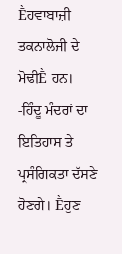Ḕਹਵਾਬਾਜ਼ੀ ਤਕਨਾਲੋਜੀ ਦੇ ਮੋਢੀḔ ਹਨ।
-ਹਿੰਦੂ ਮੰਦਰਾਂ ਦਾ ਇਤਿਹਾਸ ਤੇ ਪ੍ਰਸੰਗਿਕਤਾ ਦੱਸਣੇ ਹੋਣਗੇ। Ḕਹੁਣ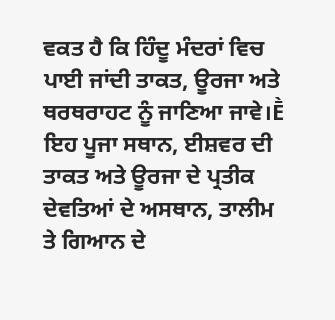ਵਕਤ ਹੈ ਕਿ ਹਿੰਦੂ ਮੰਦਰਾਂ ਵਿਚ ਪਾਈ ਜਾਂਦੀ ਤਾਕਤ, ਊਰਜਾ ਅਤੇ ਥਰਥਰਾਹਟ ਨੂੰ ਜਾਣਿਆ ਜਾਵੇ।Ḕ ਇਹ ਪੂਜਾ ਸਥਾਨ, ਈਸ਼ਵਰ ਦੀ ਤਾਕਤ ਅਤੇ ਊਰਜਾ ਦੇ ਪ੍ਰਤੀਕ ਦੇਵਤਿਆਂ ਦੇ ਅਸਥਾਨ, ਤਾਲੀਮ ਤੇ ਗਿਆਨ ਦੇ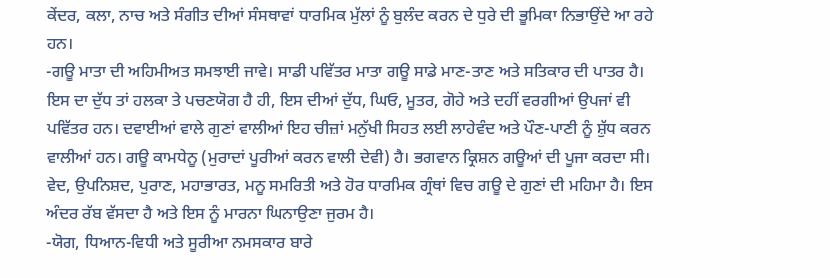ਕੇਂਦਰ, ਕਲਾ, ਨਾਚ ਅਤੇ ਸੰਗੀਤ ਦੀਆਂ ਸੰਸਥਾਵਾਂ ਧਾਰਮਿਕ ਮੁੱਲਾਂ ਨੂੰ ਬੁਲੰਦ ਕਰਨ ਦੇ ਧੁਰੇ ਦੀ ਭੂਮਿਕਾ ਨਿਭਾਉਂਦੇ ਆ ਰਹੇ ਹਨ।
-ਗਊ ਮਾਤਾ ਦੀ ਅਹਿਮੀਅਤ ਸਮਝਾਈ ਜਾਵੇ। ਸਾਡੀ ਪਵਿੱਤਰ ਮਾਤਾ ਗਊ ਸਾਡੇ ਮਾਣ-ਤਾਣ ਅਤੇ ਸਤਿਕਾਰ ਦੀ ਪਾਤਰ ਹੈ। ਇਸ ਦਾ ਦੁੱਧ ਤਾਂ ਹਲਕਾ ਤੇ ਪਚਣਯੋਗ ਹੈ ਹੀ, ਇਸ ਦੀਆਂ ਦੁੱਧ, ਘਿਓ, ਮੂਤਰ, ਗੋਹੇ ਅਤੇ ਦਹੀਂ ਵਰਗੀਆਂ ਉਪਜਾਂ ਵੀ ਪਵਿੱਤਰ ਹਨ। ਦਵਾਈਆਂ ਵਾਲੇ ਗੁਣਾਂ ਵਾਲੀਆਂ ਇਹ ਚੀਜ਼ਾਂ ਮਨੁੱਖੀ ਸਿਹਤ ਲਈ ਲਾਹੇਵੰਦ ਅਤੇ ਪੌਣ-ਪਾਣੀ ਨੂੰ ਸ਼ੁੱਧ ਕਰਨ ਵਾਲੀਆਂ ਹਨ। ਗਊ ਕਾਮਧੇਨੂ (ਮੁਰਾਦਾਂ ਪੂਰੀਆਂ ਕਰਨ ਵਾਲੀ ਦੇਵੀ) ਹੈ। ਭਗਵਾਨ ਕ੍ਰਿਸ਼ਨ ਗਊਆਂ ਦੀ ਪੂਜਾ ਕਰਦਾ ਸੀ। ਵੇਦ, ਉਪਨਿਸ਼ਦ, ਪੁਰਾਣ, ਮਹਾਭਾਰਤ, ਮਨੂ ਸਮਰਿਤੀ ਅਤੇ ਹੋਰ ਧਾਰਮਿਕ ਗ੍ਰੰਥਾਂ ਵਿਚ ਗਊ ਦੇ ਗੁਣਾਂ ਦੀ ਮਹਿਮਾ ਹੈ। ਇਸ ਅੰਦਰ ਰੱਬ ਵੱਸਦਾ ਹੈ ਅਤੇ ਇਸ ਨੂੰ ਮਾਰਨਾ ਘਿਨਾਉਣਾ ਜੁਰਮ ਹੈ।
-ਯੋਗ, ਧਿਆਨ-ਵਿਧੀ ਅਤੇ ਸੂਰੀਆ ਨਮਸਕਾਰ ਬਾਰੇ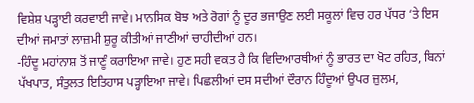ਵਿਸ਼ੇਸ਼ ਪੜ੍ਹਾਈ ਕਰਵਾਈ ਜਾਵੇ। ਮਾਨਸਿਕ ਬੋਝ ਅਤੇ ਰੋਗਾਂ ਨੂੰ ਦੂਰ ਭਜਾਉਣ ਲਈ ਸਕੂਲਾਂ ਵਿਚ ਹਰ ਪੱਧਰ ‘ਤੇ ਇਸ ਦੀਆਂ ਜਮਾਤਾਂ ਲਾਜ਼ਮੀ ਸ਼ੁਰੂ ਕੀਤੀਆਂ ਜਾਣੀਆਂ ਚਾਹੀਦੀਆਂ ਹਨ।
-ਹਿੰਦੂ ਮਹਾਂਨਾਸ਼ ਤੋਂ ਜਾਣੂੰ ਕਰਾਇਆ ਜਾਵੇ। ਹੁਣ ਸਹੀ ਵਕਤ ਹੈ ਕਿ ਵਿਦਿਆਰਥੀਆਂ ਨੂੰ ਭਾਰਤ ਦਾ ਖੋਟ ਰਹਿਤ, ਬਿਨਾਂ ਪੱਖਪਾਤ, ਸੰਤੁਲਤ ਇਤਿਹਾਸ ਪੜ੍ਹਾਇਆ ਜਾਵੇ। ਪਿਛਲੀਆਂ ਦਸ ਸਦੀਆਂ ਦੌਰਾਨ ਹਿੰਦੂਆਂ ਉਪਰ ਜ਼ੁਲਮ,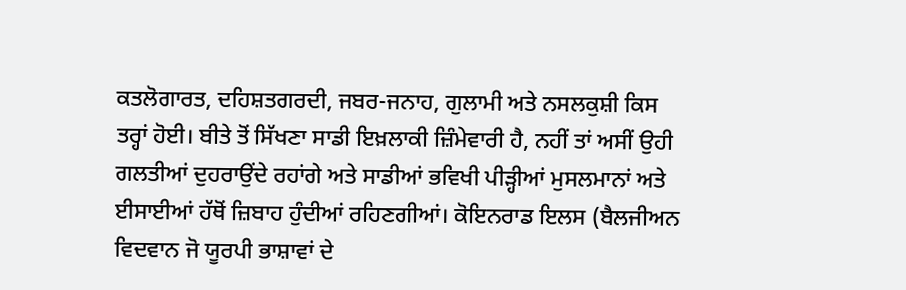ਕਤਲੋਗਾਰਤ, ਦਹਿਸ਼ਤਗਰਦੀ, ਜਬਰ-ਜਨਾਹ, ਗੁਲਾਮੀ ਅਤੇ ਨਸਲਕੁਸ਼ੀ ਕਿਸ ਤਰ੍ਹਾਂ ਹੋਈ। ਬੀਤੇ ਤੋਂ ਸਿੱਖਣਾ ਸਾਡੀ ਇਖ਼ਲਾਕੀ ਜ਼ਿੰਮੇਵਾਰੀ ਹੈ, ਨਹੀਂ ਤਾਂ ਅਸੀਂ ਉਹੀ ਗਲਤੀਆਂ ਦੁਹਰਾਉਂਦੇ ਰਹਾਂਗੇ ਅਤੇ ਸਾਡੀਆਂ ਭਵਿਖੀ ਪੀੜ੍ਹੀਆਂ ਮੁਸਲਮਾਨਾਂ ਅਤੇ ਈਸਾਈਆਂ ਹੱਥੋਂ ਜ਼ਿਬਾਹ ਹੁੰਦੀਆਂ ਰਹਿਣਗੀਆਂ। ਕੋਇਨਰਾਡ ਇਲਸ (ਬੈਲਜੀਅਨ ਵਿਦਵਾਨ ਜੋ ਯੂਰਪੀ ਭਾਸ਼ਾਵਾਂ ਦੇ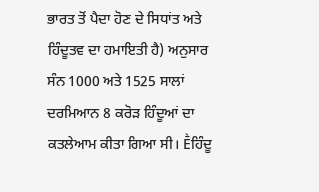ਭਾਰਤ ਤੋਂ ਪੈਦਾ ਹੋਣ ਦੇ ਸਿਧਾਂਤ ਅਤੇ ਹਿੰਦੂਤਵ ਦਾ ਹਮਾਇਤੀ ਹੈ) ਅਨੁਸਾਰ ਸੰਨ 1000 ਅਤੇ 1525 ਸਾਲਾਂ ਦਰਮਿਆਨ 8 ਕਰੋੜ ਹਿੰਦੂਆਂ ਦਾ ਕਤਲੇਆਮ ਕੀਤਾ ਗਿਆ ਸੀ। Ḕਹਿੰਦੂ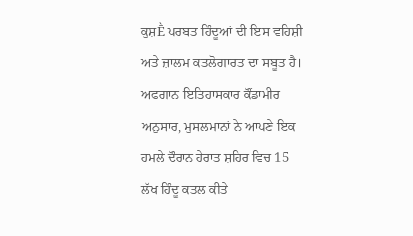ਕੁਸ਼Ḕ ਪਰਬਤ ਹਿੰਦੂਆਂ ਦੀ ਇਸ ਵਹਿਸ਼ੀ ਅਤੇ ਜ਼ਾਲਮ ਕਤਲੋਗਾਰਤ ਦਾ ਸਬੂਤ ਹੈ। ਅਫਗਾਨ ਇਤਿਹਾਸਕਾਰ ਕੌਂਡਾਮੀਰ ਅਨੁਸਾਰ, ਮੁਸਲਮਾਨਾਂ ਨੇ ਆਪਣੇ ਇਕ ਹਮਲੇ ਦੌਰਾਨ ਹੇਰਾਤ ਸ਼ਹਿਰ ਵਿਚ 15 ਲੱਖ ਹਿੰਦੂ ਕਤਲ ਕੀਤੇ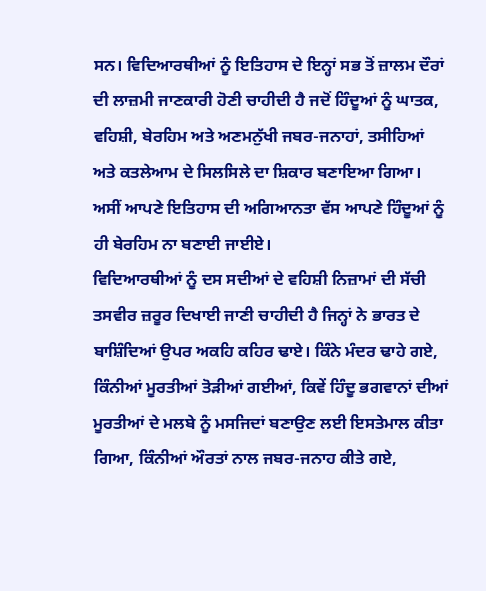ਸਨ। ਵਿਦਿਆਰਥੀਆਂ ਨੂੰ ਇਤਿਹਾਸ ਦੇ ਇਨ੍ਹਾਂ ਸਭ ਤੋਂ ਜ਼ਾਲਮ ਦੌਰਾਂ ਦੀ ਲਾਜ਼ਮੀ ਜਾਣਕਾਰੀ ਹੋਣੀ ਚਾਹੀਦੀ ਹੈ ਜਦੋਂ ਹਿੰਦੂਆਂ ਨੂੰ ਘਾਤਕ, ਵਹਿਸ਼ੀ, ਬੇਰਹਿਮ ਅਤੇ ਅਣਮਨੁੱਖੀ ਜਬਰ-ਜਨਾਹਾਂ, ਤਸੀਹਿਆਂ ਅਤੇ ਕਤਲੇਆਮ ਦੇ ਸਿਲਸਿਲੇ ਦਾ ਸ਼ਿਕਾਰ ਬਣਾਇਆ ਗਿਆ। ਅਸੀਂ ਆਪਣੇ ਇਤਿਹਾਸ ਦੀ ਅਗਿਆਨਤਾ ਵੱਸ ਆਪਣੇ ਹਿੰਦੂਆਂ ਨੂੰ ਹੀ ਬੇਰਹਿਮ ਨਾ ਬਣਾਈ ਜਾਈਏ।
ਵਿਦਿਆਰਥੀਆਂ ਨੂੰ ਦਸ ਸਦੀਆਂ ਦੇ ਵਹਿਸ਼ੀ ਨਿਜ਼ਾਮਾਂ ਦੀ ਸੱਚੀ ਤਸਵੀਰ ਜ਼ਰੂਰ ਦਿਖਾਈ ਜਾਣੀ ਚਾਹੀਦੀ ਹੈ ਜਿਨ੍ਹਾਂ ਨੇ ਭਾਰਤ ਦੇ ਬਾਸ਼ਿੰਦਿਆਂ ਉਪਰ ਅਕਹਿ ਕਹਿਰ ਢਾਏ। ਕਿੰਨੇ ਮੰਦਰ ਢਾਹੇ ਗਏ, ਕਿੰਨੀਆਂ ਮੂਰਤੀਆਂ ਤੋੜੀਆਂ ਗਈਆਂ, ਕਿਵੇਂ ਹਿੰਦੂ ਭਗਵਾਨਾਂ ਦੀਆਂ ਮੂਰਤੀਆਂ ਦੇ ਮਲਬੇ ਨੂੰ ਮਸਜਿਦਾਂ ਬਣਾਉਣ ਲਈ ਇਸਤੇਮਾਲ ਕੀਤਾ ਗਿਆ, ਕਿੰਨੀਆਂ ਔਰਤਾਂ ਨਾਲ ਜਬਰ-ਜਨਾਹ ਕੀਤੇ ਗਏ,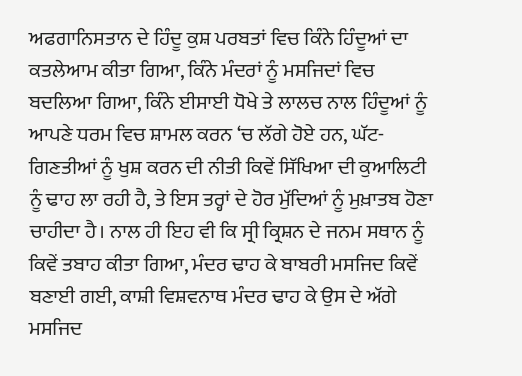ਅਫਗਾਨਿਸਤਾਨ ਦੇ ਹਿੰਦੂ ਕੁਸ਼ ਪਰਬਤਾਂ ਵਿਚ ਕਿੰਨੇ ਹਿੰਦੂਆਂ ਦਾ ਕਤਲੇਆਮ ਕੀਤਾ ਗਿਆ, ਕਿੰਨੇ ਮੰਦਰਾਂ ਨੂੰ ਮਸਜਿਦਾਂ ਵਿਚ ਬਦਲਿਆ ਗਿਆ, ਕਿੰਨੇ ਈਸਾਈ ਧੋਖੇ ਤੇ ਲਾਲਚ ਨਾਲ ਹਿੰਦੂਆਂ ਨੂੰ ਆਪਣੇ ਧਰਮ ਵਿਚ ਸ਼ਾਮਲ ਕਰਨ ‘ਚ ਲੱਗੇ ਹੋਏ ਹਨ, ਘੱਟ-ਗਿਣਤੀਆਂ ਨੂੰ ਖੁਸ਼ ਕਰਨ ਦੀ ਨੀਤੀ ਕਿਵੇਂ ਸਿੱਖਿਆ ਦੀ ਕੁਆਲਿਟੀ ਨੂੰ ਢਾਹ ਲਾ ਰਹੀ ਹੈ, ਤੇ ਇਸ ਤਰ੍ਹਾਂ ਦੇ ਹੋਰ ਮੁੱਦਿਆਂ ਨੂੰ ਮੁਖ਼ਾਤਬ ਹੋਣਾ ਚਾਹੀਦਾ ਹੈ। ਨਾਲ ਹੀ ਇਹ ਵੀ ਕਿ ਸ੍ਰੀ ਕ੍ਰਿਸ਼ਨ ਦੇ ਜਨਮ ਸਥਾਨ ਨੂੰ ਕਿਵੇਂ ਤਬਾਹ ਕੀਤਾ ਗਿਆ, ਮੰਦਰ ਢਾਹ ਕੇ ਬਾਬਰੀ ਮਸਜਿਦ ਕਿਵੇਂ ਬਣਾਈ ਗਈ, ਕਾਸ਼ੀ ਵਿਸ਼ਵਨਾਥ ਮੰਦਰ ਢਾਹ ਕੇ ਉਸ ਦੇ ਅੱਗੇ ਮਸਜਿਦ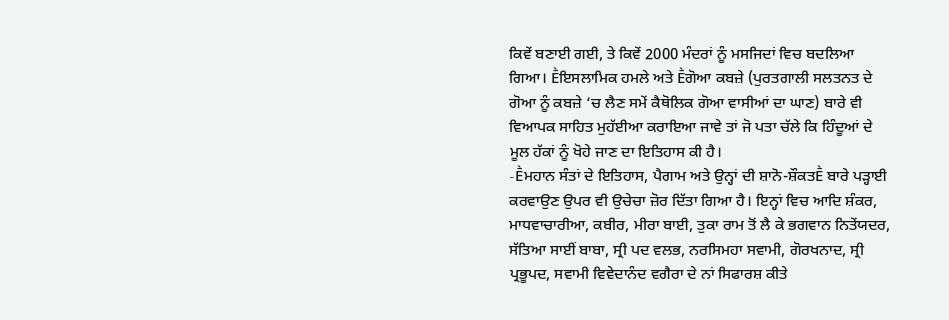ਕਿਵੇਂ ਬਣਾਈ ਗਈ, ਤੇ ਕਿਵੇਂ 2000 ਮੰਦਰਾਂ ਨੂੰ ਮਸਜਿਦਾਂ ਵਿਚ ਬਦਲਿਆ ਗਿਆ। Ḕਇਸਲਾਮਿਕ ਹਮਲੇ ਅਤੇ Ḕਗੋਆ ਕਬਜ਼ੇ (ਪੁਰਤਗਾਲੀ ਸਲਤਨਤ ਦੇ ਗੋਆ ਨੂੰ ਕਬਜ਼ੇ ‘ਚ ਲੈਣ ਸਮੇਂ ਕੈਥੋਲਿਕ ਗੋਆ ਵਾਸੀਆਂ ਦਾ ਘਾਣ) ਬਾਰੇ ਵੀ ਵਿਆਪਕ ਸਾਹਿਤ ਮੁਹੱਈਆ ਕਰਾਇਆ ਜਾਵੇ ਤਾਂ ਜੋ ਪਤਾ ਚੱਲੇ ਕਿ ਹਿੰਦੂਆਂ ਦੇ ਮੂਲ ਹੱਕਾਂ ਨੂੰ ਖੋਹੇ ਜਾਣ ਦਾ ਇਤਿਹਾਸ ਕੀ ਹੈ।
-Ḕਮਹਾਨ ਸੰਤਾਂ ਦੇ ਇਤਿਹਾਸ, ਪੈਗਾਮ ਅਤੇ ਉਨ੍ਹਾਂ ਦੀ ਸ਼ਾਨੋ-ਸ਼ੌਕਤḔ ਬਾਰੇ ਪੜ੍ਹਾਈ ਕਰਵਾਉਣ ਉਪਰ ਵੀ ਉਚੇਚਾ ਜ਼ੋਰ ਦਿੱਤਾ ਗਿਆ ਹੈ। ਇਨ੍ਹਾਂ ਵਿਚ ਆਦਿ ਸ਼ੰਕਰ, ਮਾਧਵਾਚਾਰੀਆ, ਕਬੀਰ, ਮੀਰਾ ਬਾਈ, ਤੁਕਾ ਰਾਮ ਤੋਂ ਲੈ ਕੇ ਭਗਵਾਨ ਨਿਤੇਂਯਦਰ, ਸੱਤਿਆ ਸਾਈਂ ਬਾਬਾ, ਸ੍ਰੀ ਪਦ ਵਲਭ, ਨਰਸਿਮਹਾ ਸਵਾਮੀ, ਗੋਰਖਨਾਦ, ਸ੍ਰੀ ਪ੍ਰਭੂਪਦ, ਸਵਾਮੀ ਵਿਵੇਦਾਨੰਦ ਵਗੈਰਾ ਦੇ ਨਾਂ ਸਿਫਾਰਸ਼ ਕੀਤੇ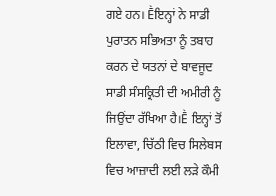ਗਏ ਹਨ। Ḕਇਨ੍ਹਾਂ ਨੇ ਸਾਡੀ ਪੁਰਾਤਨ ਸਭਿਅਤਾ ਨੂੰ ਤਬਾਹ ਕਰਨ ਦੇ ਯਤਨਾਂ ਦੇ ਬਾਵਜੂਦ ਸਾਡੀ ਸੰਸਕ੍ਰਿਤੀ ਦੀ ਅਮੀਰੀ ਨੂੰ ਜਿਉਂਦਾ ਰੱਖਿਆ ਹੈ।Ḕ ਇਨ੍ਹਾਂ ਤੋਂ ਇਲਾਵਾ, ਚਿੱਠੀ ਵਿਚ ਸਿਲੇਬਸ ਵਿਚ ਆਜ਼ਾਦੀ ਲਈ ਲੜੇ ਕੌਮੀ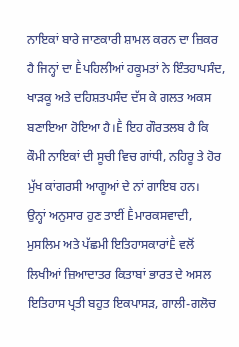ਨਾਇਕਾਂ ਬਾਰੇ ਜਾਣਕਾਰੀ ਸ਼ਾਮਲ ਕਰਨ ਦਾ ਜ਼ਿਕਰ ਹੈ ਜਿਨ੍ਹਾਂ ਦਾ Ḕਪਹਿਲੀਆਂ ਹਕੂਮਤਾਂ ਨੇ ਇੰਤਹਾਪਸੰਦ, ਖਾੜਕੂ ਅਤੇ ਦਹਿਸ਼ਤਪਸੰਦ ਦੱਸ ਕੇ ਗਲਤ ਅਕਸ ਬਣਾਇਆ ਹੋਇਆ ਹੈ।Ḕ ਇਹ ਗੌਰਤਲਬ ਹੈ ਕਿ ਕੌਮੀ ਨਾਇਕਾਂ ਦੀ ਸੂਚੀ ਵਿਚ ਗਾਂਧੀ, ਨਹਿਰੂ ਤੇ ਹੋਰ ਮੁੱਖ ਕਾਂਗਰਸੀ ਆਗੂਆਂ ਦੇ ਨਾਂ ਗਾਇਬ ਹਨ।
ਉਨ੍ਹਾਂ ਅਨੁਸਾਰ ਹੁਣ ਤਾਈਂ Ḕਮਾਰਕਸਵਾਦੀ, ਮੁਸਲਿਮ ਅਤੇ ਪੱਛਮੀ ਇਤਿਹਾਸਕਾਰਾਂḔ ਵਲੋਂ ਲਿਖੀਆਂ ਜ਼ਿਆਦਾਤਰ ਕਿਤਾਬਾਂ ਭਾਰਤ ਦੇ ਅਸਲ ਇਤਿਹਾਸ ਪ੍ਰਤੀ ਬਹੁਤ ਇਕਪਾਸੜ, ਗਾਲੀ-ਗਲੋਚ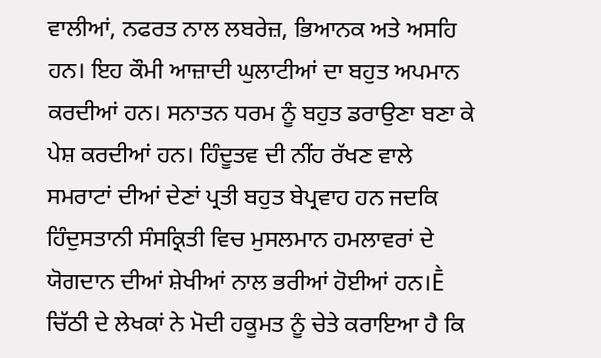ਵਾਲੀਆਂ, ਨਫਰਤ ਨਾਲ ਲਬਰੇਜ਼, ਭਿਆਨਕ ਅਤੇ ਅਸਹਿ ਹਨ। ਇਹ ਕੌਮੀ ਆਜ਼ਾਦੀ ਘੁਲਾਟੀਆਂ ਦਾ ਬਹੁਤ ਅਪਮਾਨ ਕਰਦੀਆਂ ਹਨ। ਸਨਾਤਨ ਧਰਮ ਨੂੰ ਬਹੁਤ ਡਰਾਉਣਾ ਬਣਾ ਕੇ ਪੇਸ਼ ਕਰਦੀਆਂ ਹਨ। ਹਿੰਦੂਤਵ ਦੀ ਨੀਂਹ ਰੱਖਣ ਵਾਲੇ ਸਮਰਾਟਾਂ ਦੀਆਂ ਦੇਣਾਂ ਪ੍ਰਤੀ ਬਹੁਤ ਬੇਪ੍ਰਵਾਹ ਹਨ ਜਦਕਿ ਹਿੰਦੁਸਤਾਨੀ ਸੰਸਕ੍ਰਿਤੀ ਵਿਚ ਮੁਸਲਮਾਨ ਹਮਲਾਵਰਾਂ ਦੇ ਯੋਗਦਾਨ ਦੀਆਂ ਸ਼ੇਖੀਆਂ ਨਾਲ ਭਰੀਆਂ ਹੋਈਆਂ ਹਨ।Ḕ
ਚਿੱਠੀ ਦੇ ਲੇਖਕਾਂ ਨੇ ਮੋਦੀ ਹਕੂਮਤ ਨੂੰ ਚੇਤੇ ਕਰਾਇਆ ਹੈ ਕਿ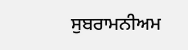ਸੁਬਰਾਮਨੀਅਮ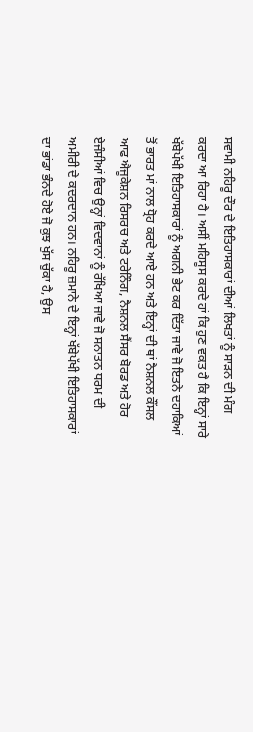ਸਵਾਮੀ ਨਹਿਰੂ ਦੌਰ ਦੇ ਇਤਿਹਾਸਕਾਰਾਂ ਦੀਆਂ ਲਿਖਤਾਂ ਨੂੰ ਸਾੜਨ ਦੀ ਮੰਗ ਕਰਦਾ ਆ ਰਿਹਾ ਹੈ। ਅਸੀਂ ਮਹਿਸੂਸ ਕਰਦੇ ਹਾਂ ਕਿ ਹੁਣ ਵਕਤ ਹੈ ਕਿ ਇਨ੍ਹਾਂ ਸਾਰੇ ਖੱਬੇਪੱਖੀ ਇਤਿਹਾਸਕਾਰਾਂ ਨੂੰ ਅਗਨੀ ਭੇਟ ਕਰ ਦਿੱਤਾ ਜਾਵੇ ਜੋ ਇਤਨੇ ਦਹਾਕਿਆਂ ਤੋਂ ਭਾਰਤ ਮਾਂ ਨਾਲ ਧ੍ਰੋਹ ਕਰਦੇ ਆਏ ਹਨ ਅਤੇ ਇਨ੍ਹਾਂ ਦੀ ਥਾਂ ਨੈਸ਼ਨਲ ਕੌਂਸਲ ਆਫ ਐਜੂਕੇਸ਼ਨ ਰਿਸਰਚ ਅਤੇ ਟਰੇਨਿੰਗ, ਨੈਸ਼ਨਲ ਸੈਂਸਰ ਬੋਰਡ ਅਤੇ ਹੋਰ ਏਜੰਸੀਆਂ ਵਿਚ ਉਨ੍ਹਾਂ ਵਿਦਵਾਨਾਂ ਨੂੰ ਰੱਖਿਆ ਜਾਵੇ ਜੋ ਸਨਾਤਨ ਧਰਮ ਦੀ ਅਮੀਰੀ ਦੇ ਕਦਰਦਾਨ ਹਨ। ਨਹਿਰੂ ਜ਼ਮਾਨੇ ਦੇ ਇਨ੍ਹਾਂ ਖੱਬੇਪੱਖੀ ਇਤਿਹਾਸਕਾਰਾਂ ਦਾ ਭਾਂਡਾ ਭੰਨਦੇ ਹੋਏ ਜੋ ਕੁਝ ਖੁੱਸ ਚੁੱਕਾ ਹੈ, ਉਸ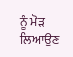ਨੂੰ ਮੋੜ ਲਿਆਉਣ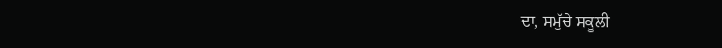ਦਾ, ਸਮੁੱਚੇ ਸਕੂਲੀ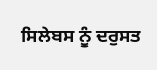ਸਿਲੇਬਸ ਨੂੰ ਦਰੁਸਤ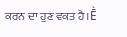ਕਰਨ ਦਾ ਹੁਣ ਵਕਤ ਹੈ।Ḕ